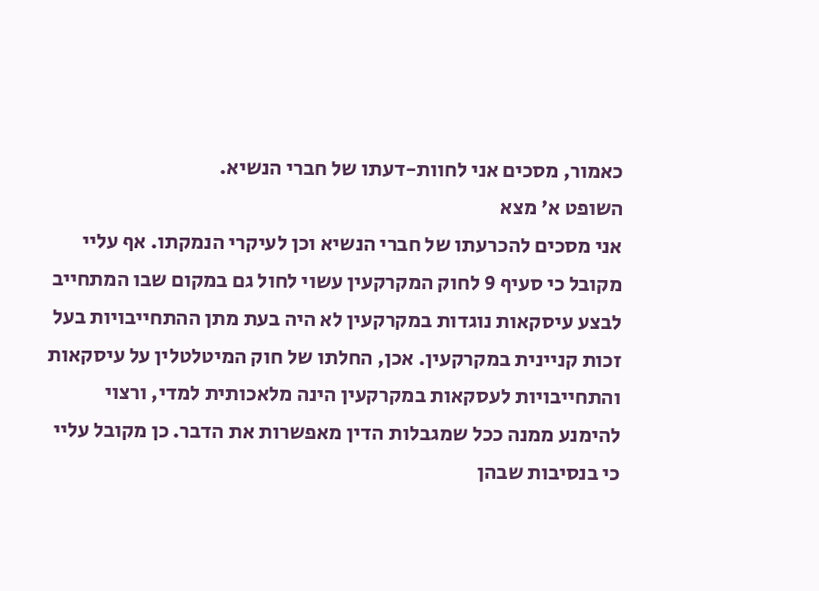כאמור, מסכים אני לחוות-דעתו של חברי הנשיא.
השופט א' מצא
אני מסכים להכרעתו של חברי הנשיא וכן לעיקרי הנמקתו. אף עליי מקובל כי סעיף 9 לחוק המקרקעין עשוי לחול גם במקום שבו המתחייב לבצע עיסקאות נוגדות במקרקעין לא היה בעת מתן ההתחייבויות בעל זכות קניינית במקרקעין. אכן, החלתו של חוק המיטלטלין על עיסקאות והתחייבויות לעסקאות במקרקעין הינה מלאכותית למדי, ורצוי להימנע ממנה ככל שמגבלות הדין מאפשרות את הדבר. כן מקובל עליי כי בנסיבות שבהן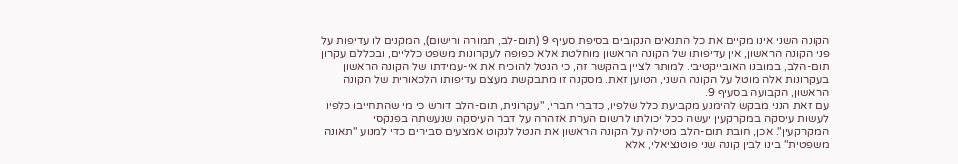הקונה השני אינו מקיים את כל התנאים הנקובים בסיפת סעיף 9 (תום-לב, תמורה ורישום), המקנים לו עדיפות על פני הקונה הראשון, אין עדיפותו של הקונה הראשון מוחלטת אלא כפופה לעקרונות משפט כלליים, ובכללם עקרון תום-הלב, במובנו האובייקטיבי. למותר לציין בהקשר זה, כי הנטל להוכיח את אי-עמידתו של הקונה הראשון בעקרונות אלה מוטל על הקונה השני, הטוען זאת. מסקנה זו מתבקשת מעצם עדיפותו הלכאורית של הקונה הראשון, הקבועה בסעיף 9.
עם זאת הנני מבקש להימנע מקביעת כלל שלפיו, כדברי חברי, "עקרונית, תום-הלב דורש כי מי שהתחייבו כלפיו לעשות עיסקה במקרקעין יעשה ככל יכולתו לרשום הערת אזהרה על דבר העיסקה שנעשתה בפנקסי המקרקעין". אכן, חובת תום-הלב מטילה על הקונה הראשון את הנטל לנקוט אמצעים סבירים כדי למנוע "תאונה משפטית" בינו לבין קונה שני פוטנציאלי, אלא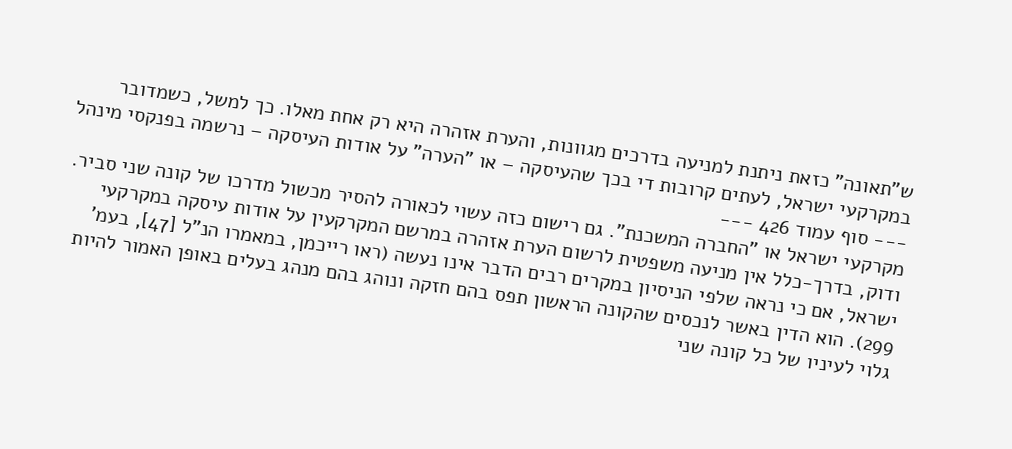ש"תאונה" כזאת ניתנת למניעה בדרכים מגוונות, והערת אזהרה היא רק אחת מאלו. כך למשל, כשמדובר במקרקעי ישראל, לעתים קרובות די בכך שהעיסקה – או "הערה" על אודות העיסקה – נרשמה בפנקסי מינהל
--- סוף עמוד 426 ---
מקרקעי ישראל או "החברה המשכנת". גם רישום כזה עשוי לכאורה להסיר מכשול מדרכו של קונה שני סביר. ודוק, בדרך-כלל אין מניעה משפטית לרשום הערת אזהרה במרשם המקרקעין על אודות עיסקה במקרקעי ישראל, אם כי נראה שלפי הניסיון במקרים רבים הדבר אינו נעשה (ראו רייכמן, במאמרו הנ"ל [47], בעמ' 299). הוא הדין באשר לנכסים שהקונה הראשון תפס בהם חזקה ונוהג בהם מנהג בעלים באופן האמור להיות גלוי לעיניו של כל קונה שני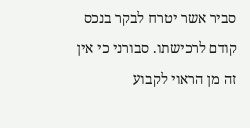סביר אשר יטרח לבקר בנכס קודם לרכישתו. סבורני כי אין זה מן הראוי לקבוע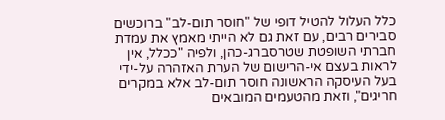כלל העלול להטיל דופי של "חוסר תום-לב" ברוכשים סבירים רבים, עם זאת גם לא הייתי מאמץ את עמדת חברתי השופטת שטרסברג-כהן, ולפיה "ככלל, אין לראות בעצם אי-הרישום של הערת האזהרה על-ידי בעל העיסקה הראשונה חוסר תום-לב אלא במקרים חריגים", וזאת מהטעמים המובאים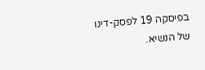בפיסקה 19 לפסק-דינו של הנשיא.